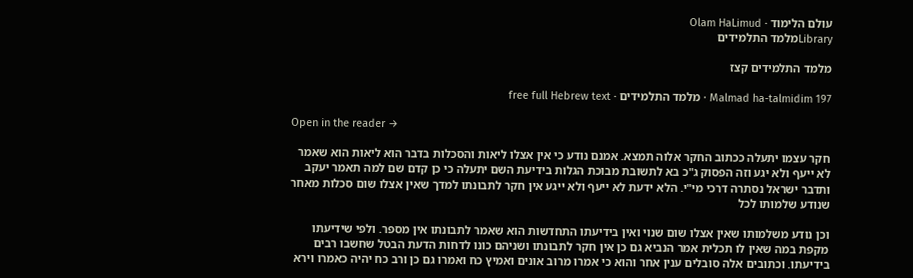עולם הלימוד · Olam HaLimud
Libraryמלמד התלמידים

מלמד התלמידים קצז

Malmad ha-talmidim 197 · מלמד התלמידים · free full Hebrew text

Open in the reader →

חקר עצמו יתעלה ככתוב החקר אלוה תמצא. אמנם נודע כי אין אצלו ליאות והסכלות בדבר הוא ליאות הוא שאמר לא ייעף ולא יגע וזה הפסוק ג"כ בא לתשובת מבוכת הגלות בידיעת השם יתעלה כי כן קדם שם למה תאמר יעקב ותדבר ישראל נסתרה דרכי מי"י. הלא ידעת לא ייעף ולא ייגע אין חקר לתבונתו למדך שאין אצלו שום סכלות מאחר שנודע שלמותו לכל

וכן נודע משלמותו שאין אצלו שום שנוי ואין בידיעתו התחדשות הוא שאמר לתבונתו אין מספר. ולפי שידיעתו מקפת במה שאין לו תכלית אמר הנביא גם כן אין חקר לתבונתו ושניהם כונו לדחות הדעת הבטל שחשבו רבים בידיעתו. וכתובים אלה סובלים ענין אחר והוא כי אמרו מרוב אונים ואמיץ כח ואמרו גם כן ורב כח יהיה כאמרו וירא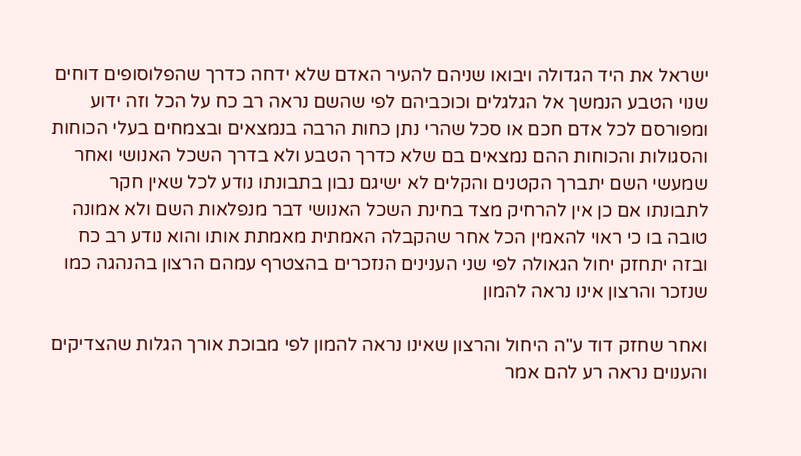ישראל את היד הגדולה ויבואו שניהם להעיר האדם שלא ידחה כדרך שהפלוסופים דוחים שנוי הטבע הנמשך אל הגלגלים וכוכביהם לפי שהשם נראה רב כח על הכל וזה ידוע ומפורסם לכל אדם חכם או סכל שהרי נתן כחות הרבה בנמצאים ובצמחים בעלי הכוחות והסגולות והכוחות ההם נמצאים בם שלא כדרך הטבע ולא בדרך השכל האנושי ואחר שמעשי השם יתברך הקטנים והקלים לא ישיגם נבון בתבונתו נודע לכל שאין חקר לתבונתו אם כן אין להרחיק מצד בחינת השכל האנושי דבר מנפלאות השם ולא אמונה טובה בו כי ראוי להאמין הכל אחר שהקבלה האמתית מאמתת אותו והוא נודע רב כח ובזה יתחזק יחול הגאולה לפי שני הענינים הנזכרים בהצטרף עמהם הרצון בהנהגה כמו שנזכר והרצון אינו נראה להמון

ואחר שחזק דוד ע"ה היחול והרצון שאינו נראה להמון לפי מבוכת אורך הגלות שהצדיקים והענוים נראה רע להם אמר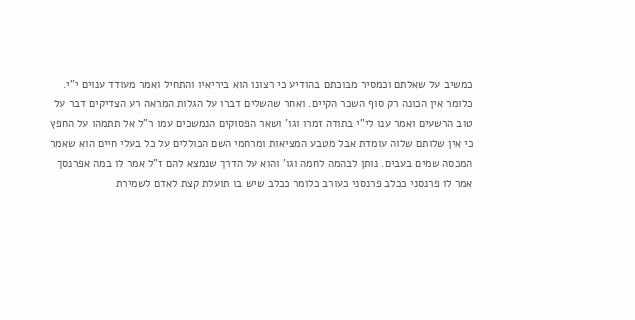כמשיב על שאלתם וכמסיר מבוכתם בהודיע כי רצונו הוא ביריאיו והתחיל ואמר מעודד ענוים י"י. כלומר אין הכונה רק סוף השכר הקיים. ואחר שהשלים דברו על הגלות המראה רע הצדיקים דבר על טוב הרשעים ואמר ענו לי"י בתודה זמרו וגו' ושאר הפסוקים הנמשכים עמו ר"ל אל תתמהו על החפץ כי אין שלותם שלוה עומדת אבל מטבע המציאות ומרחמי השם הכוללים על כל בעלי חיים הוא שאמר המכסה שמים בעבים. נותן לבהמה לחמה וגו' והוא על הדרך שנמצא להם ז"ל אמר לו במה אפרנסך אמר לו פרנסני ככלב פרנסני כעורב כלומר ככלב שיש בו תועלת קצת לאדם לשמירת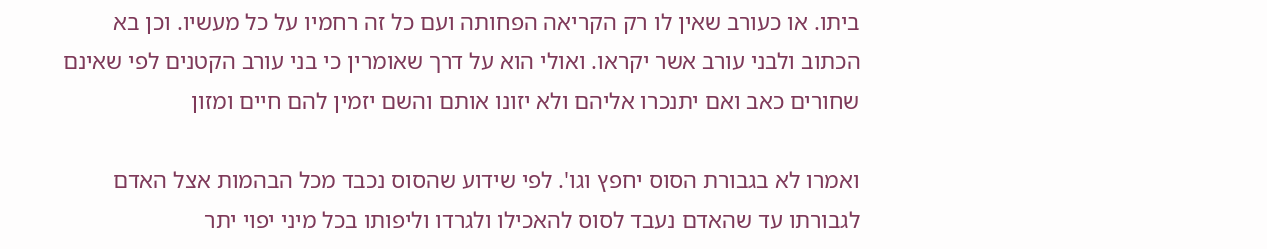ביתו. או כעורב שאין לו רק הקריאה הפחותה ועם כל זה רחמיו על כל מעשיו. וכן בא הכתוב ולבני עורב אשר יקראו. ואולי הוא על דרך שאומרין כי בני עורב הקטנים לפי שאינם שחורים כאב ואם יתנכרו אליהם ולא יזונו אותם והשם יזמין להם חיים ומזון

ואמרו לא בגבורת הסוס יחפץ וגו'. לפי שידוע שהסוס נכבד מכל הבהמות אצל האדם לגבורתו עד שהאדם נעבד לסוס להאכילו ולגרדו וליפותו בכל מיני יפוי יתר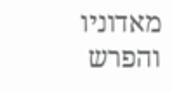מאדוניו והפרש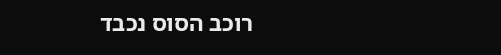רוכב הסוס נכבד